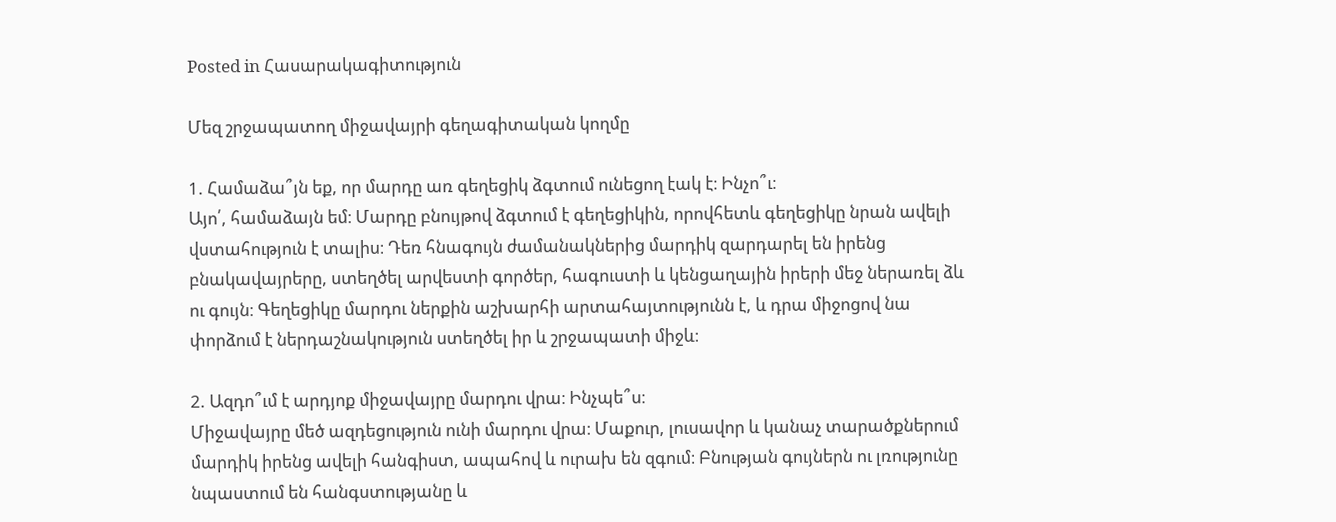Posted in Հասարակագիտություն

Մեզ շրջապատող միջավայրի գեղագիտական կողմը

1. Համաձա՞յն եք, որ մարդը առ գեղեցիկ ձգտում ունեցող էակ է։ Ինչո՞ւ։
Այո՛, համաձայն եմ։ Մարդը բնույթով ձգտում է գեղեցիկին, որովհետև գեղեցիկը նրան ավելի վստահություն է տալիս։ Դեռ հնագույն ժամանակներից մարդիկ զարդարել են իրենց բնակավայրերը, ստեղծել արվեստի գործեր, հագուստի և կենցաղային իրերի մեջ ներառել ձև ու գույն։ Գեղեցիկը մարդու ներքին աշխարհի արտահայտությունն է, և դրա միջոցով նա փորձում է ներդաշնակություն ստեղծել իր և շրջապատի միջև։

2. Ազդո՞ւմ է արդյոք միջավայրը մարդու վրա։ Ինչպե՞ս։
Միջավայրը մեծ ազդեցություն ունի մարդու վրա։ Մաքուր, լուսավոր և կանաչ տարածքներում մարդիկ իրենց ավելի հանգիստ, ապահով և ուրախ են զգում։ Բնության գույներն ու լռությունը նպաստում են հանգստությանը և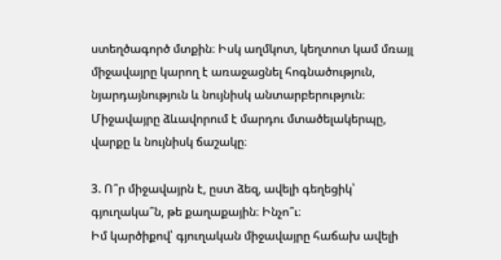ստեղծագործ մտքին։ Իսկ աղմկոտ, կեղտոտ կամ մռայլ միջավայրը կարող է առաջացնել հոգնածություն, նյարդայնություն և նույնիսկ անտարբերություն։ Միջավայրը ձևավորում է մարդու մտածելակերպը, վարքը և նույնիսկ ճաշակը։

3. Ո՞ր միջավայրն է, ըստ ձեզ, ավելի գեղեցիկ՝ գյուղակա՞ն, թե քաղաքային։ Ինչո՞ւ։
Իմ կարծիքով՝ գյուղական միջավայրը հաճախ ավելի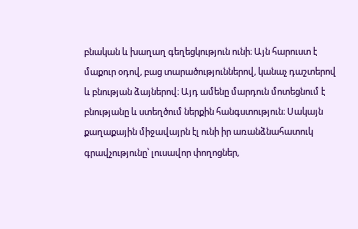բնական և խաղաղ գեղեցկություն ունի։ Այն հարուստ է մաքուր օդով, բաց տարածություններով, կանաչ դաշտերով և բնության ձայներով։ Այդ ամենը մարդուն մոտեցնում է բնությանը և ստեղծում ներքին հանգստություն։ Սակայն քաղաքային միջավայրն էլ ունի իր առանձնահատուկ գրավչությունը՝ լուսավոր փողոցներ,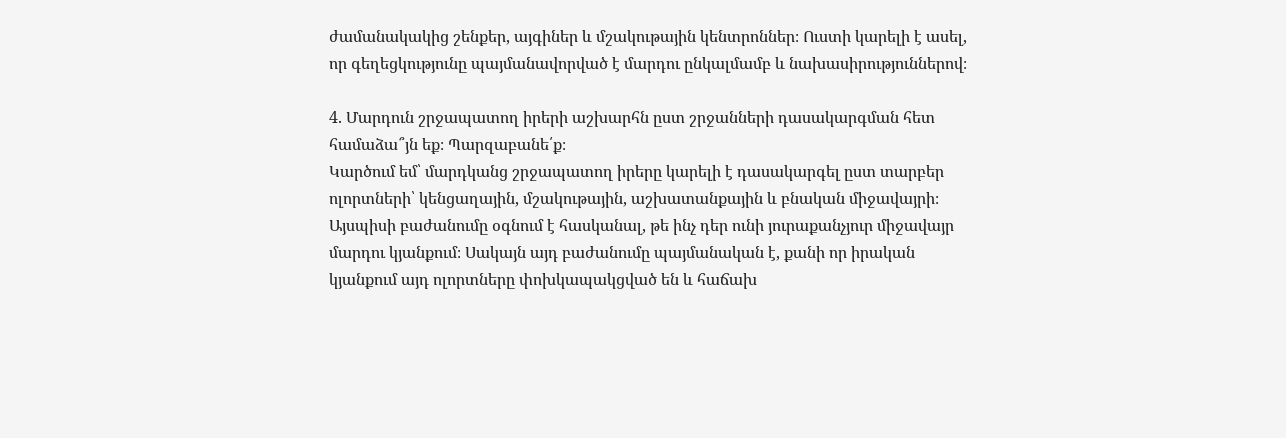ժամանակակից շենքեր, այգիներ և մշակութային կենտրոններ։ Ուստի կարելի է ասել, որ գեղեցկությունը պայմանավորված է մարդու ընկալմամբ և նախասիրություններով։

4. Մարդուն շրջապատող իրերի աշխարհն ըստ շրջանների դասակարգման հետ համաձա՞յն եք։ Պարզաբանե՛ք։
Կարծում եմ՝ մարդկանց շրջապատող իրերը կարելի է դասակարգել ըստ տարբեր ոլորտների՝ կենցաղային, մշակութային, աշխատանքային և բնական միջավայրի։ Այսպիսի բաժանումը օգնում է հասկանալ, թե ինչ դեր ունի յուրաքանչյուր միջավայր մարդու կյանքում։ Սակայն այդ բաժանումը պայմանական է, քանի որ իրական կյանքում այդ ոլորտները փոխկապակցված են և հաճախ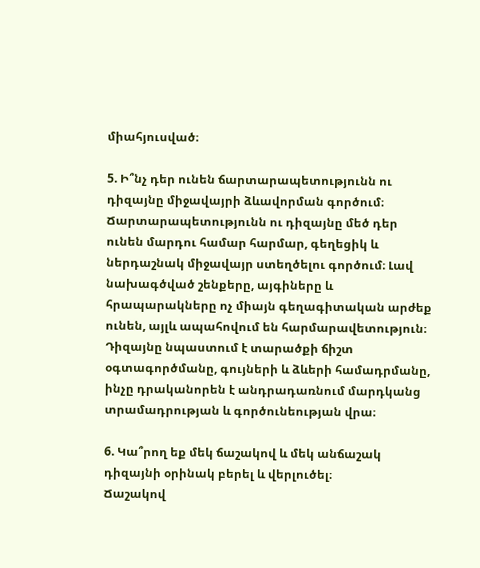միահյուսված։

5. Ի՞նչ դեր ունեն ճարտարապետությունն ու դիզայնը միջավայրի ձևավորման գործում։
Ճարտարապետությունն ու դիզայնը մեծ դեր ունեն մարդու համար հարմար, գեղեցիկ և ներդաշնակ միջավայր ստեղծելու գործում։ Լավ նախագծված շենքերը, այգիները և հրապարակները ոչ միայն գեղագիտական արժեք ունեն, այլև ապահովում են հարմարավետություն։ Դիզայնը նպաստում է տարածքի ճիշտ օգտագործմանը, գույների և ձևերի համադրմանը, ինչը դրականորեն է անդրադառնում մարդկանց տրամադրության և գործունեության վրա։

6. Կա՞րող եք մեկ ճաշակով և մեկ անճաշակ դիզայնի օրինակ բերել և վերլուծել։
Ճաշակով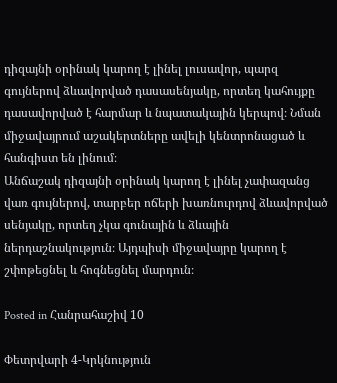դիզայնի օրինակ կարող է լինել լուսավոր, պարզ գույներով ձևավորված դասասենյակը, որտեղ կահույքը դասավորված է հարմար և նպատակային կերպով։ Նման միջավայրում աշակերտները ավելի կենտրոնացած և հանգիստ են լինում։
Անճաշակ դիզայնի օրինակ կարող է լինել չափազանց վառ գույներով, տարբեր ոճերի խառնուրդով ձևավորված սենյակը, որտեղ չկա գունային և ձևային ներդաշնակություն։ Այդպիսի միջավայրը կարող է շփոթեցնել և հոգնեցնել մարդուն։

Posted in Հանրահաշիվ 10

Փետրվարի 4-Կրկնություն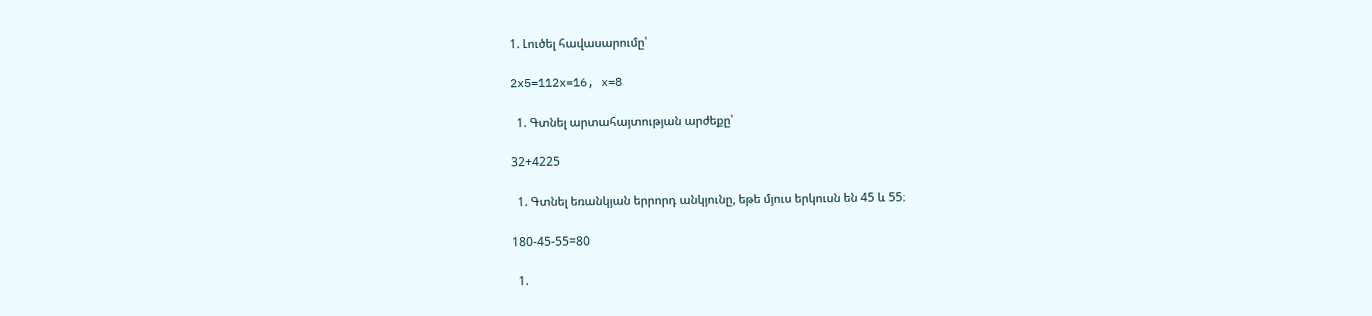1. Լուծել հավասարումը՝

2x5=112x=16, x=8

  1. Գտնել արտահայտության արժեքը՝

32+4225

  1. Գտնել եռանկյան երրորդ անկյունը, եթե մյուս երկուսն են 45 և 55։

180-45-55=80

  1.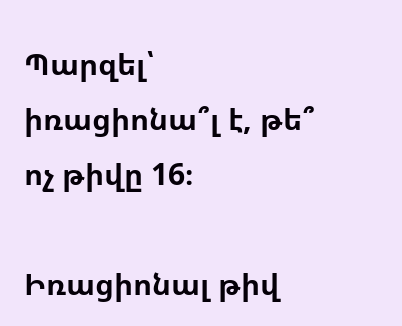Պարզել՝ իռացիոնա՞լ է, թե՞ ոչ թիվը 16։

Իռացիոնալ թիվ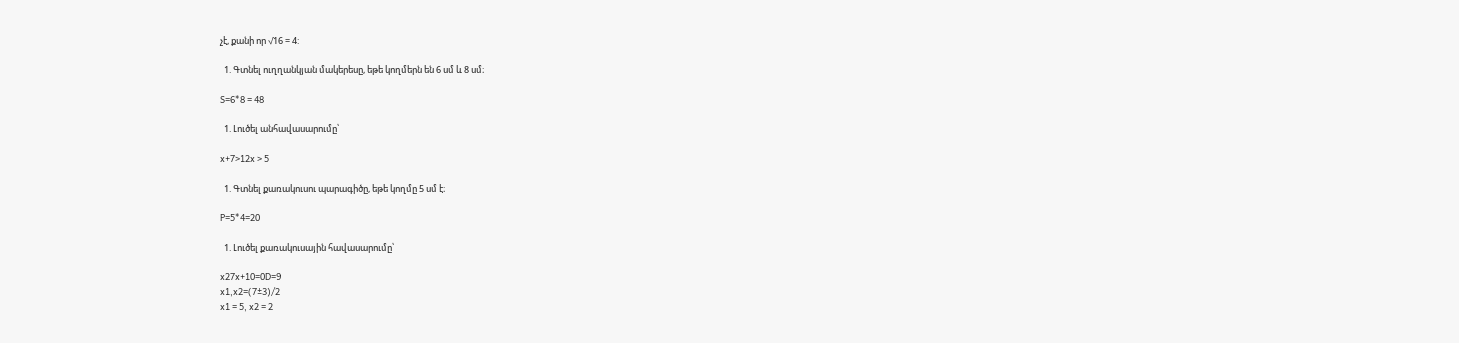չէ, քանի որ √16 = 4:

  1. Գտնել ուղղանկյան մակերեսը, եթե կողմերն են 6 սմ և 8 սմ։

S=6*8 = 48

  1. Լուծել անհավասարումը՝

x+7>12x > 5

  1. Գտնել քառակուսու պարագիծը, եթե կողմը 5 սմ է։

P=5*4=20

  1. Լուծել քառակուսային հավասարումը՝

x27x+10=0D=9
x1,x2=(7±3)/2
x1 = 5, x2 = 2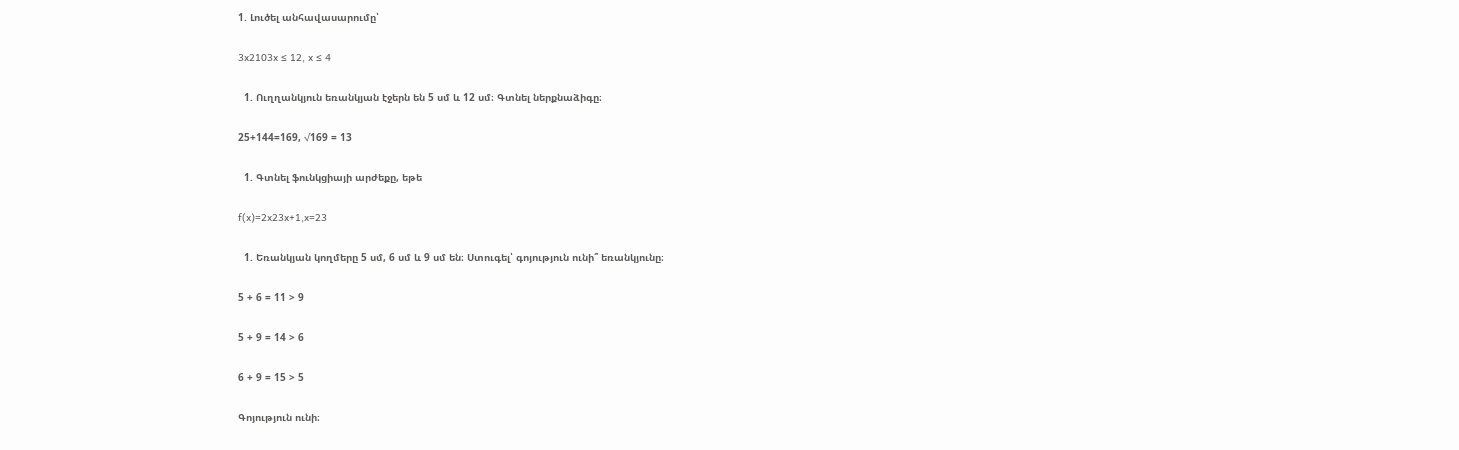1. Լուծել անհավասարումը՝

3x2103x ≤ 12, x ≤ 4

  1. Ուղղանկյուն եռանկյան էջերն են 5 սմ և 12 սմ։ Գտնել ներքնաձիգը։

25+144=169, √169 = 13

  1. Գտնել ֆունկցիայի արժեքը, եթե

f(x)=2x23x+1,x=23

  1. Եռանկյան կողմերը 5 սմ, 6 սմ և 9 սմ են։ Ստուգել՝ գոյություն ունի՞ եռանկյունը։

5 + 6 = 11 > 9

5 + 9 = 14 > 6

6 + 9 = 15 > 5

Գոյություն ունի։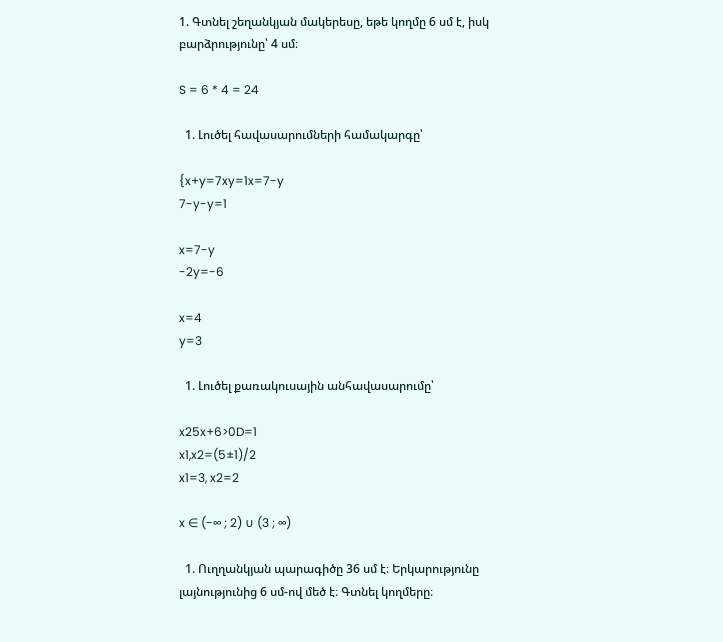1. Գտնել շեղանկյան մակերեսը, եթե կողմը 6 սմ է, իսկ բարձրությունը՝ 4 սմ։

S = 6 * 4 = 24

  1. Լուծել հավասարումների համակարգը՝

{x+y=7xy=1x=7-y
7-y-y=1

x=7-y
-2y=-6

x=4
y=3

  1. Լուծել քառակուսային անհավասարումը՝

x25x+6>0D=1
x1,x2=(5±1)/2
x1=3, x2=2

x ∈ (-∞ ; 2) ∪ (3 ; ∞)

  1. Ուղղանկյան պարագիծը 36 սմ է։ Երկարությունը լայնությունից 6 սմ-ով մեծ է։ Գտնել կողմերը։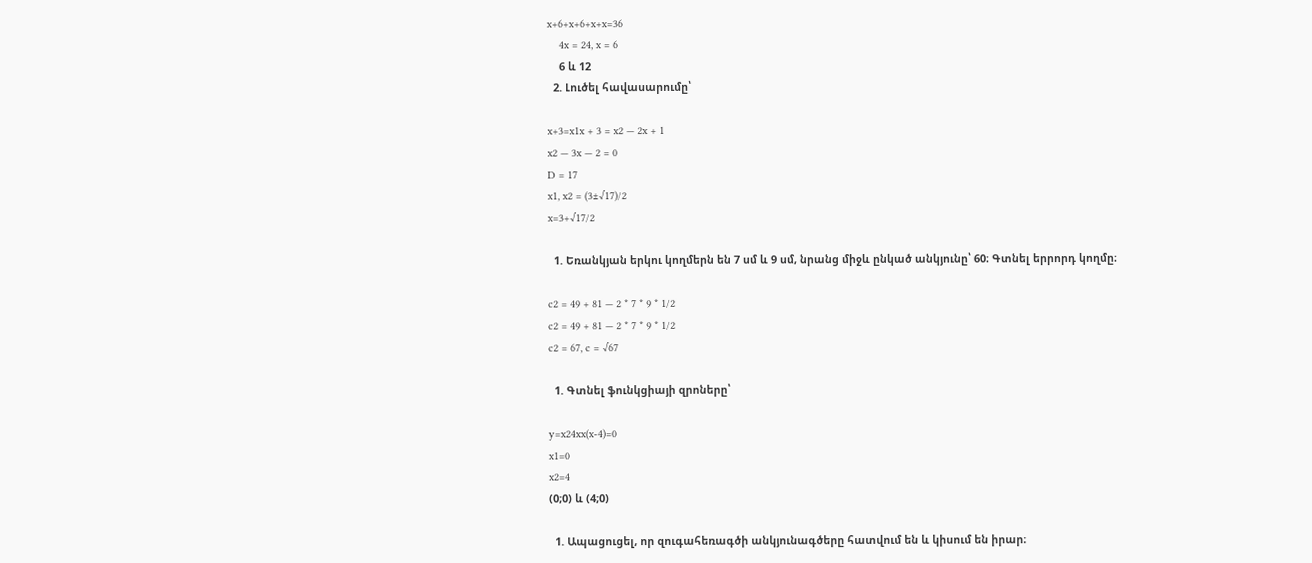x+6+x+6+x+x=36
    4x = 24, x = 6
    6 և 12
  2. Լուծել հավասարումը՝

x+3=x1x + 3 = x2 — 2x + 1
x2 — 3x — 2 = 0
D = 17
x1, x2 = (3±√17)/2
x=3+√17/2

  1. Եռանկյան երկու կողմերն են 7 սմ և 9 սմ, նրանց միջև ընկած անկյունը՝ 60։ Գտնել երրորդ կողմը։

c2 = 49 + 81 — 2 * 7 * 9 * 1/2
c2 = 49 + 81 — 2 * 7 * 9 * 1/2
c2 = 67, c = √67

  1. Գտնել ֆունկցիայի զրոները՝

y=x24xx(x-4)=0
x1=0
x2=4
(0;0) և (4;0)

  1. Ապացուցել, որ զուգահեռագծի անկյունագծերը հատվում են և կիսում են իրար։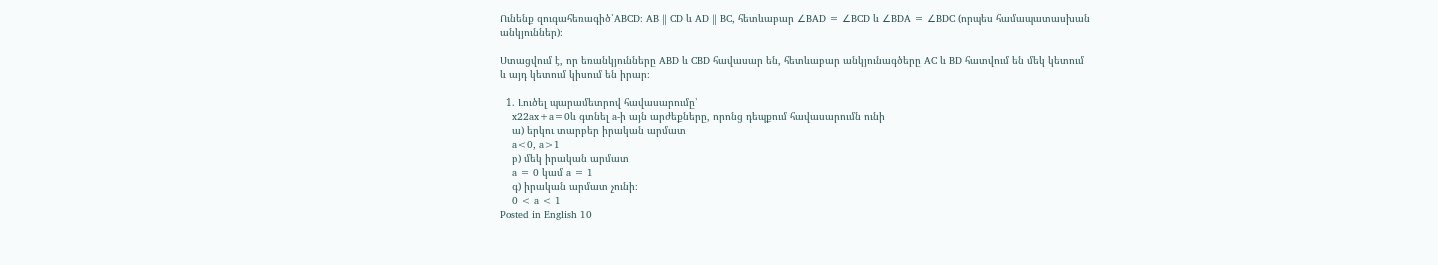Ունենք զուգահեռագիծ՝ABCD։ AB ∥ CD և AD ∥ BC, հետևաբար ∠BAD = ∠BCD և ∠BDA = ∠BDC (որպես համապատասխան անկյուններ)։

Ստացվում է, որ եռանկյունները ABD և CBD հավասար են, հետևաբար անկյունագծերը AC և BD հատվում են մեկ կետում և այդ կետում կիսում են իրար։

  1. Լուծել պարամետրով հավասարումը՝
    x22ax+a=0և գտնել a-ի այն արժեքները, որոնց դեպքում հավասարումն ունի
    ա) երկու տարբեր իրական արմատ
    a<0, a>1
    բ) մեկ իրական արմատ
    a = 0 կամ a = 1
    գ) իրական արմատ չունի։
    0 < a < 1
Posted in English 10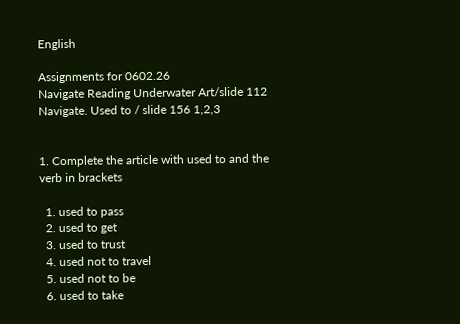English

Assignments for 0602.26
Navigate Reading Underwater Art/slide 112
Navigate. Used to / slide 156 1,2,3


1. Complete the article with used to and the verb in brackets

  1. used to pass
  2. used to get
  3. used to trust
  4. used not to travel
  5. used not to be
  6. used to take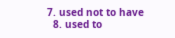7. used not to have
  8. used to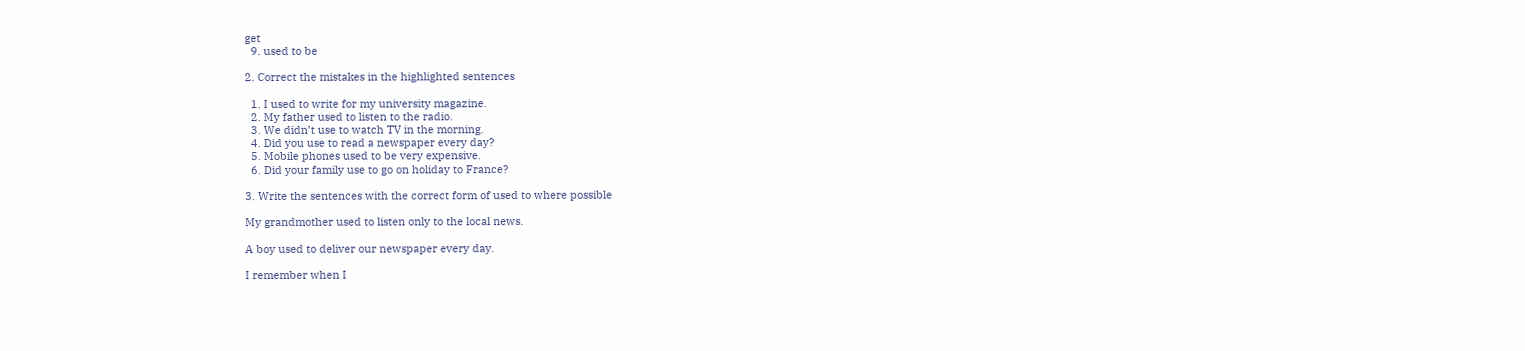get
  9. used to be

2. Correct the mistakes in the highlighted sentences

  1. I used to write for my university magazine.
  2. My father used to listen to the radio.
  3. We didn’t use to watch TV in the morning.
  4. Did you use to read a newspaper every day?
  5. Mobile phones used to be very expensive.
  6. Did your family use to go on holiday to France?

3. Write the sentences with the correct form of used to where possible

My grandmother used to listen only to the local news.

A boy used to deliver our newspaper every day.

I remember when I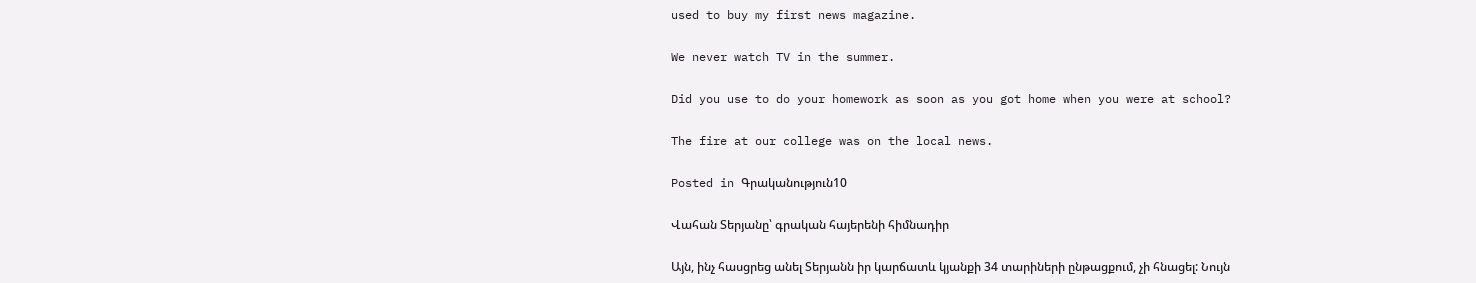used to buy my first news magazine.

We never watch TV in the summer.

Did you use to do your homework as soon as you got home when you were at school?

The fire at our college was on the local news.

Posted in Գրականություն10

Վահան Տերյանը՝ գրական հայերենի հիմնադիր

Այն, ինչ հասցրեց անել Տերյանն իր կարճատև կյանքի 34 տարիների ընթացքում, չի հնացել: Նույն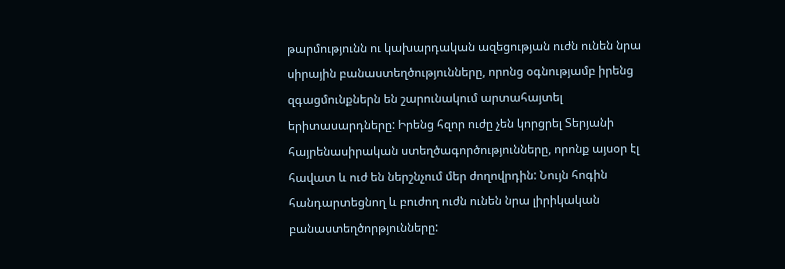թարմությունն ու կախարդական ազեցության ուժն ունեն նրա սիրային բանաստեղծությունները, որոնց օգնությամբ իրենց զգացմունքներն են շարունակում արտահայտել երիտասարդները: Իրենց հզոր ուժը չեն կորցրել Տերյանի հայրենասիրական ստեղծագործությունները, որոնք այսօր էլ  հավատ և ուժ են ներշնչում մեր ժողովրդին: Նույն հոգին հանդարտեցնող և բուժող ուժն ունեն նրա լիրիկական բանաստեղծորթյունները: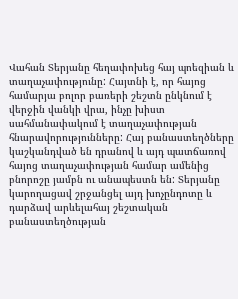Վահան Տերյանը հեղափոխեց հայ պոեզիան և տաղաչափությունը: Հայտնի է, որ հայոց  համարյա բոլոր բառերի շեշտն ընկնում է վերջին վանկի վրա, ինչը խիստ սահմանափակում է տաղաչափության հնարավորությունները: Հայ բանաստեղծները կաշկանդված են դրանով և այդ պատճառով հայոց տաղաչափության համար ամենից բնորոշը յամբն ու անապեստն են: Տերյանը կարողացավ շրջանցել այդ խոչընդոտը և դարձավ արևելահայ շեշտական բանաստեղծության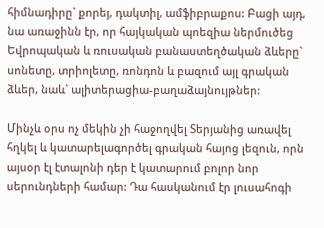հիմնադիրը` քորեյ, դակտիլ, ամֆիբրաքոս: Բացի այդ, նա առաջինն էր, որ հայկական պոեզիա ներմուծեց Եվրոպական և ռուսական բանաստեղծական ձևերը` սոնետը, տրիոլետը, ռոնդոն և բազում այլ գրական ձևեր, նաև` ալիտերացիա-բաղաձայնույթներ:

Մինչև օրս ոչ մեկին չի հաջողվել Տերյանից առավել հղկել և կատարելագործել գրական հայոց լեզուն, որն այսօր էլ էտալոնի դեր է կատարում բոլոր նոր սերունդների համար: Դա հասկանում էր լուսահոգի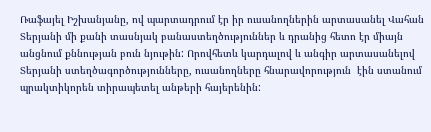Ռաֆայել Իշխանյանը, ով պարտադրում էր իր ուսանողներին արտասանել Վահան Տերյանի մի քանի տասնյակ բանաստեղծություններ և դրանից հետո էր միայն անցնում քննության բուն նյութին: Որովհետև կարդալով և անգիր արտասանելով Տերյանի ստեղծագործությունները, ուսանողները հնարավորություն  էին ստանում պրակտիկորեն տիրապետել անթերի հայերենին: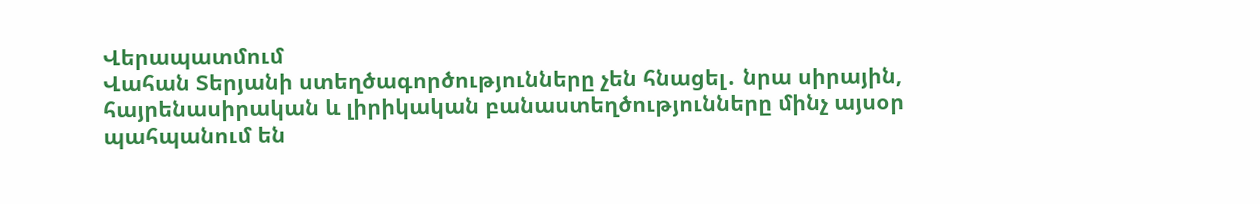Վերապատմում
Վահան Տերյանի ստեղծագործությունները չեն հնացել․ նրա սիրային, հայրենասիրական և լիրիկական բանաստեղծությունները մինչ այսօր պահպանում են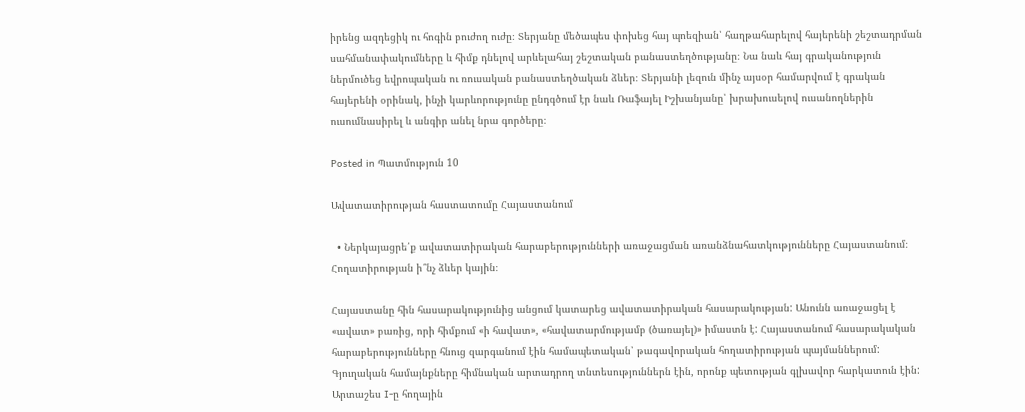իրենց ազդեցիկ ու հոգին բուժող ուժը։ Տերյանը մեծապես փոխեց հայ պոեզիան՝ հաղթահարելով հայերենի շեշտադրման սահմանափակումները և հիմք դնելով արևելահայ շեշտական բանաստեղծությանը։ Նա նաև հայ գրականություն ներմուծեց եվրոպական ու ռուսական բանաստեղծական ձևեր։ Տերյանի լեզուն մինչ այսօր համարվում է գրական հայերենի օրինակ, ինչի կարևորությունը ընդգծում էր նաև Ռաֆայել Իշխանյանը՝ խրախուսելով ուսանողներին ուսումնասիրել և անգիր անել նրա գործերը։

Posted in Պատմություն 10

Ավատատիրության հաստատումը Հայաստանում

  • Ներկայացրե՛ք ավատատիրական հարաբերությունների առաջացման առանձնահատկությունները Հայաստանում։ Հողատիրության ի՞նչ ձևեր կային։

Հայաստանը հին հասարակությունից անցում կատարեց ավատատիրական հասարակության: Անունն առաջացել է «ավատ» բառից, որի հիմքում «ի հավատ», «հավատարմությամբ (ծառայել)» իմաստն է: Հայաստանում հասարակական հարաբերությունները հնուց զարգանում էին համապետական՝ թագավորական հողատիրության պայմաններում: Գյուղական համայնքները հիմնական արտադրող տնտեսություններն էին, որոնք պետության գլխավոր հարկատուն էին: Արտաշես I-ը հողային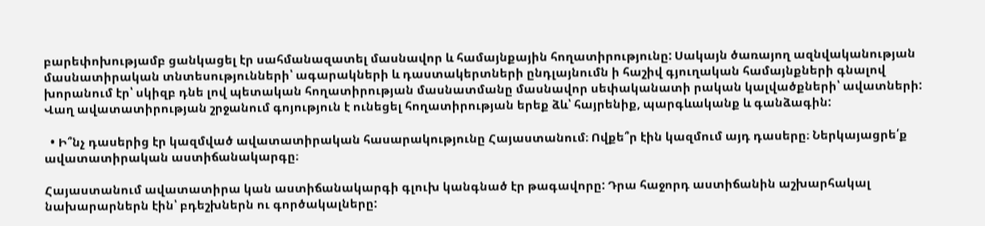բարեփոխությամբ ցանկացել էր սահմանազատել մասնավոր և համայնքային հողատիրությունը: Սակայն ծառայող ազնվականության մասնատիրական տնտեսությունների՝ ագարակների և դաստակերտների ընդլայնումն ի հաշիվ գյուղական համայնքների գնալով խորանում էր՝ սկիզբ դնե լով պետական հողատիրության մասնատմանը մասնավոր սեփականատի րական կալվածքների՝ ավատների: Վաղ ավատատիրության շրջանում գոյություն է ունեցել հողատիրության երեք ձև՝ հայրենիք, պարգևականք և գանձագին:

  • Ի՞նչ դասերից էր կազմված ավատատիրական հասարակությունը Հայաստանում։ Ովքե՞ր էին կազմում այդ դասերը։ Ներկայացրե՛ք ավատատիրական աստիճանակարգը։

Հայաստանում ավատատիրա կան աստիճանակարգի գլուխ կանգնած էր թագավորը: Դրա հաջորդ աստիճանին աշխարհակալ նախարարներն էին՝ բդեշխներն ու գործակալները: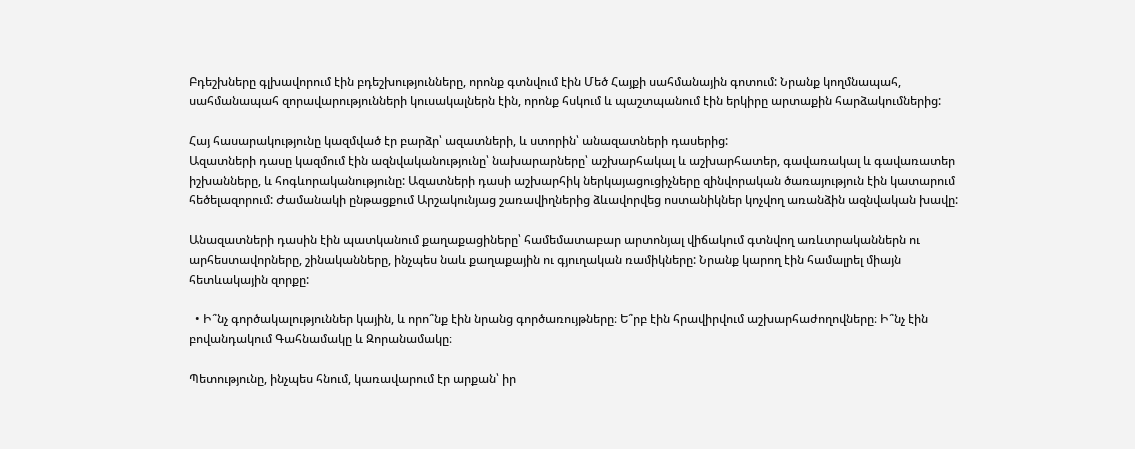Բդեշխները գլխավորում էին բդեշխությունները, որոնք գտնվում էին Մեծ Հայքի սահմանային գոտում: Նրանք կողմնապահ, սահմանապահ զորավարությունների կուսակալներն էին, որոնք հսկում և պաշտպանում էին երկիրը արտաքին հարձակումներից:

Հայ հասարակությունը կազմված էր բարձր՝ ազատների, և ստորին՝ անազատների դասերից:
Ազատների դասը կազմում էին ազնվականությունը՝ նախարարները՝ աշխարհակալ և աշխարհատեր, գավառակալ և գավառատեր իշխանները, և հոգևորականությունը: Ազատների դասի աշխարհիկ ներկայացուցիչները զինվորական ծառայություն էին կատարում հեծելազորում: Ժամանակի ընթացքում Արշակունյաց շառավիղներից ձևավորվեց ոստանիկներ կոչվող առանձին ազնվական խավը:

Անազատների դասին էին պատկանում քաղաքացիները՝ համեմատաբար արտոնյալ վիճակում գտնվող առևտրականներն ու արհեստավորները, շինականները, ինչպես նաև քաղաքային ու գյուղական ռամիկները: Նրանք կարող էին համալրել միայն հետևակային զորքը:

  • Ի՞նչ գործակալություններ կային, և որո՞նք էին նրանց գործառույթները։ Ե՞րբ էին հրավիրվում աշխարհաժողովները։ Ի՞նչ էին բովանդակում Գահնամակը և Զորանամակը։

Պետությունը, ինչպես հնում, կառավարում էր արքան՝ իր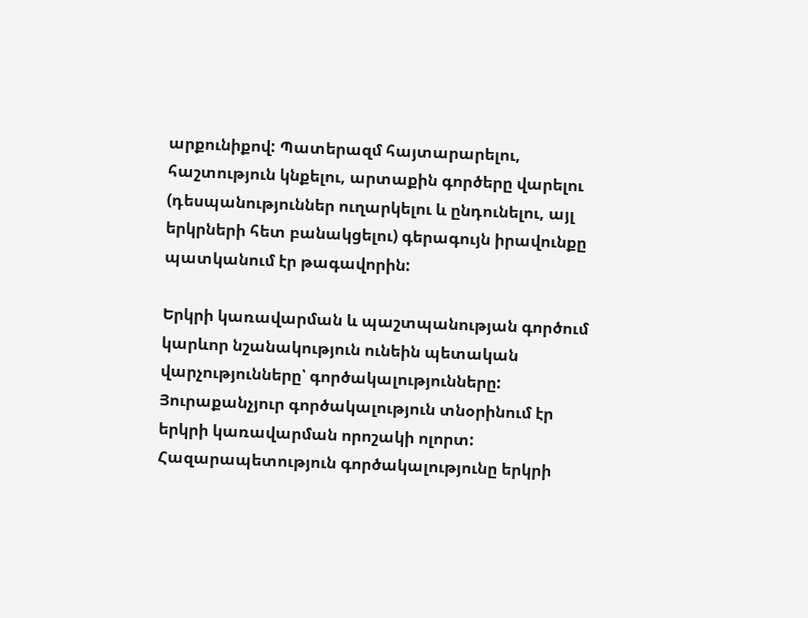արքունիքով: Պատերազմ հայտարարելու, հաշտություն կնքելու, արտաքին գործերը վարելու (դեսպանություններ ուղարկելու և ընդունելու, այլ երկրների հետ բանակցելու) գերագույն իրավունքը պատկանում էր թագավորին:

Երկրի կառավարման և պաշտպանության գործում կարևոր նշանակություն ունեին պետական վարչությունները՝ գործակալությունները: Յուրաքանչյուր գործակալություն տնօրինում էր երկրի կառավարման որոշակի ոլորտ:
Հազարապետություն գործակալությունը երկրի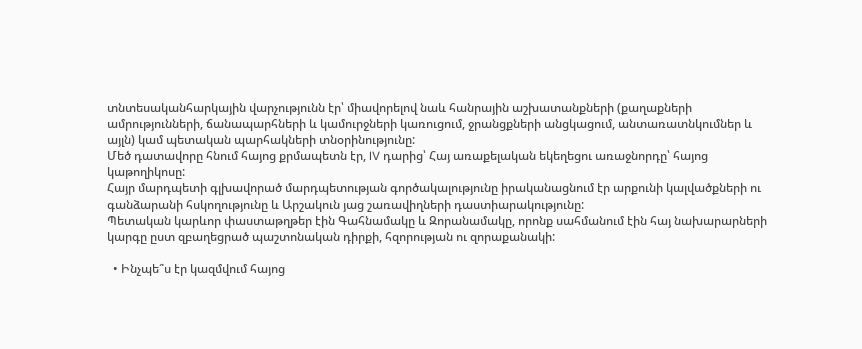տնտեսականհարկային վարչությունն էր՝ միավորելով նաև հանրային աշխատանքների (քաղաքների ամրությունների, ճանապարհների և կամուրջների կառուցում, ջրանցքների անցկացում, անտառատնկումներ և այլն) կամ պետական պարհակների տնօրինությունը:
Մեծ դատավորը հնում հայոց քրմապետն էր, IV դարից՝ Հայ առաքելական եկեղեցու առաջնորդը՝ հայոց կաթողիկոսը:
Հայր մարդպետի գլխավորած մարդպետության գործակալությունը իրականացնում էր արքունի կալվածքների ու գանձարանի հսկողությունը և Արշակուն յաց շառավիղների դաստիարակությունը:
Պետական կարևոր փաստաթղթեր էին Գահնամակը և Զորանամակը, որոնք սահմանում էին հայ նախարարների կարգը ըստ զբաղեցրած պաշտոնական դիրքի, հզորության ու զորաքանակի:

  • Ինչպե՞ս էր կազմվում հայոց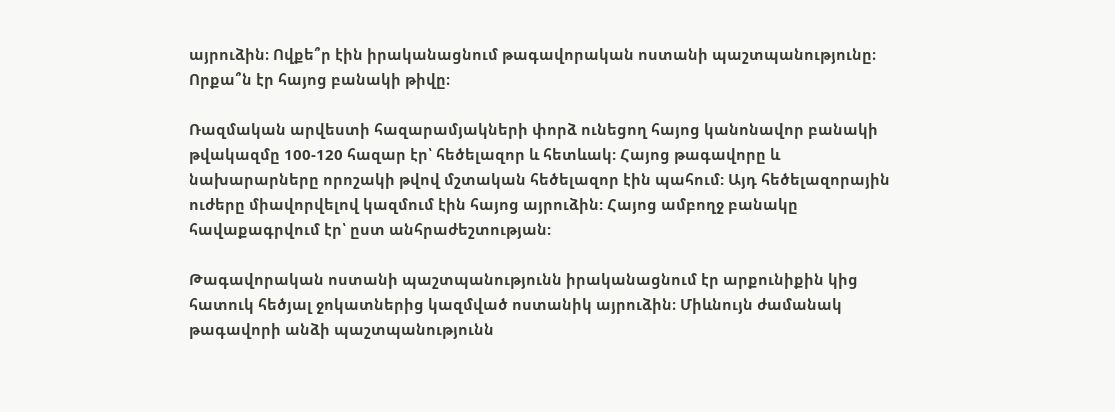այրուձին։ Ովքե՞ր էին իրականացնում թագավորական ոստանի պաշտպանությունը։ Որքա՞ն էր հայոց բանակի թիվը։

Ռազմական արվեստի հազարամյակների փորձ ունեցող հայոց կանոնավոր բանակի թվակազմը 100-120 հազար էր՝ հեծելազոր և հետևակ: Հայոց թագավորը և նախարարները որոշակի թվով մշտական հեծելազոր էին պահում: Այդ հեծելազորային ուժերը միավորվելով կազմում էին հայոց այրուձին: Հայոց ամբողջ բանակը հավաքագրվում էր՝ ըստ անհրաժեշտության:

Թագավորական ոստանի պաշտպանությունն իրականացնում էր արքունիքին կից հատուկ հեծյալ ջոկատներից կազմված ոստանիկ այրուձին։ Միևնույն ժամանակ թագավորի անձի պաշտպանությունն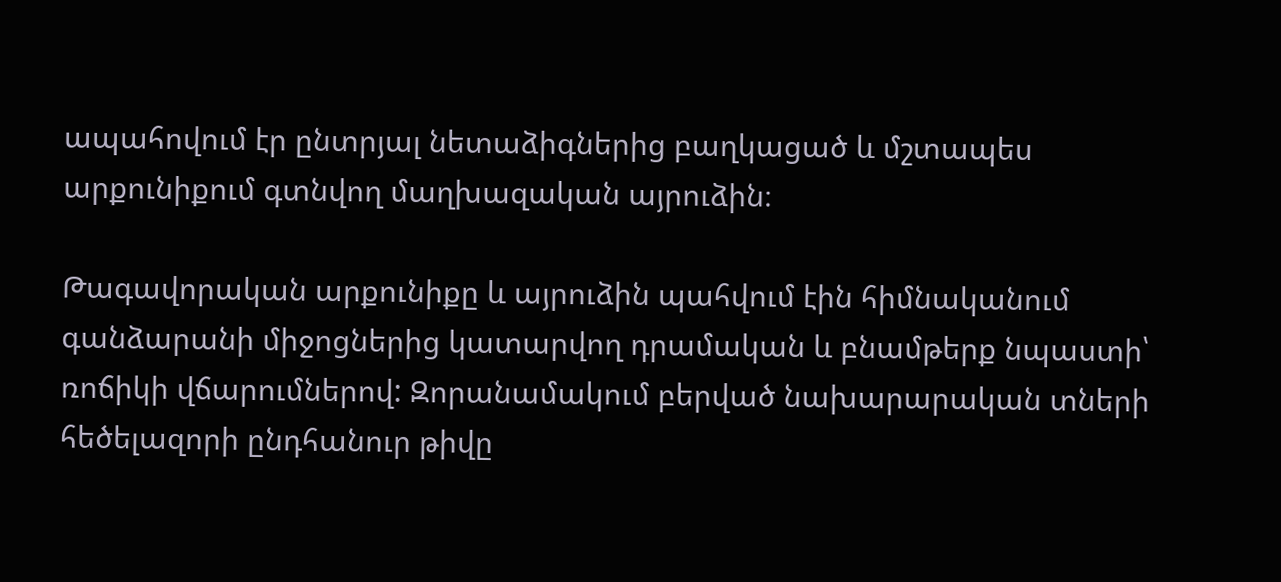ապահովում էր ընտրյալ նետաձիգներից բաղկացած և մշտապես արքունիքում գտնվող մաղխազական այրուձին։

Թագավորական արքունիքը և այրուձին պահվում էին հիմնականում գանձարանի միջոցներից կատարվող դրամական և բնամթերք նպաստի՝ ռոճիկի վճարումներով: Զորանամակում բերված նախարարական տների հեծելազորի ընդհանուր թիվը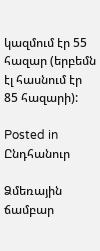կազմում էր 55 հազար (երբեմն էլ հասնում էր 85 հազարի):

Posted in Ընդհանուր

Ձմեռային ճամբար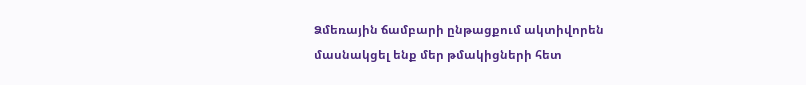Ձմեռային ճամբարի ընթացքում ակտիվորեն մասնակցել ենք մեր թմակիցների հետ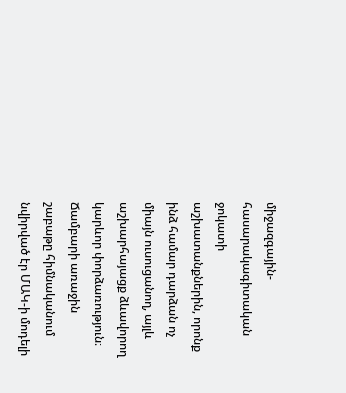միջազգային-հասարակագիտական ջոկատի աշխատանքներին, որոնք ինձ համար դարձան ոչ միայն ուսուցանող, այլև աշխարհայացք ձևավորող կարևոր փորձառություն։ Ճամբարի առաջին շաբաթը հիմնականում նվիրված էր ՄԱԿ-ի մոդելի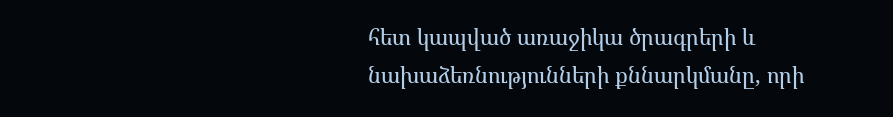հետ կապված առաջիկա ծրագրերի և նախաձեռնությունների քննարկմանը, որի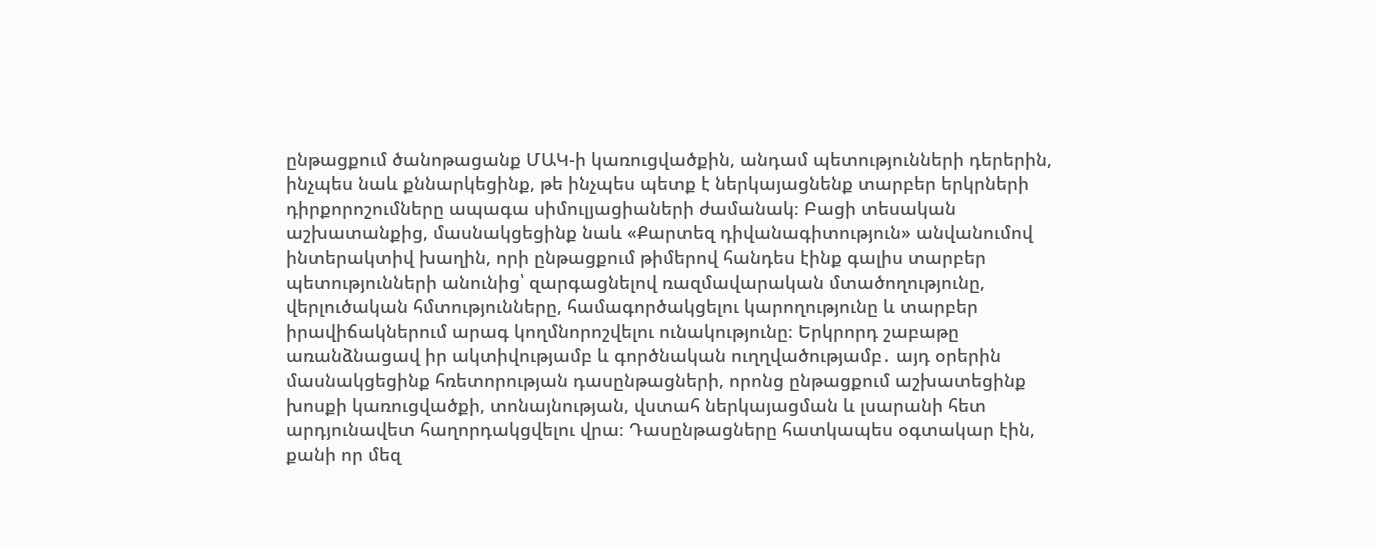ընթացքում ծանոթացանք ՄԱԿ-ի կառուցվածքին, անդամ պետությունների դերերին, ինչպես նաև քննարկեցինք, թե ինչպես պետք է ներկայացնենք տարբեր երկրների դիրքորոշումները ապագա սիմուլյացիաների ժամանակ։ Բացի տեսական աշխատանքից, մասնակցեցինք նաև «Քարտեզ դիվանագիտություն» անվանումով ինտերակտիվ խաղին, որի ընթացքում թիմերով հանդես էինք գալիս տարբեր պետությունների անունից՝ զարգացնելով ռազմավարական մտածողությունը, վերլուծական հմտությունները, համագործակցելու կարողությունը և տարբեր իրավիճակներում արագ կողմնորոշվելու ունակությունը։ Երկրորդ շաբաթը առանձնացավ իր ակտիվությամբ և գործնական ուղղվածությամբ․ այդ օրերին մասնակցեցինք հռետորության դասընթացների, որոնց ընթացքում աշխատեցինք խոսքի կառուցվածքի, տոնայնության, վստահ ներկայացման և լսարանի հետ արդյունավետ հաղորդակցվելու վրա։ Դասընթացները հատկապես օգտակար էին, քանի որ մեզ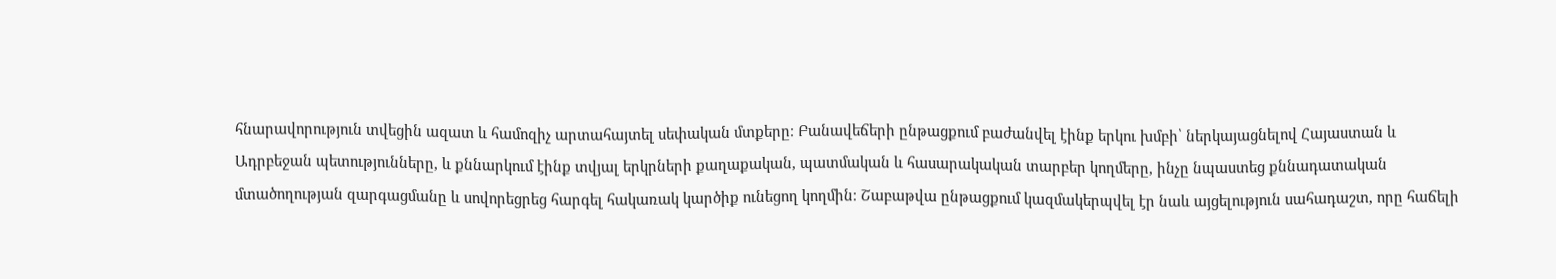հնարավորություն տվեցին ազատ և համոզիչ արտահայտել սեփական մտքերը։ Բանավեճերի ընթացքում բաժանվել էինք երկու խմբի՝ ներկայացնելով Հայաստան և Ադրբեջան պետությունները, և քննարկում էինք տվյալ երկրների քաղաքական, պատմական և հասարակական տարբեր կողմերը, ինչը նպաստեց քննադատական մտածողության զարգացմանը և սովորեցրեց հարգել հակառակ կարծիք ունեցող կողմին։ Շաբաթվա ընթացքում կազմակերպվել էր նաև այցելություն սահադաշտ, որը հաճելի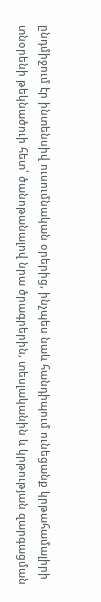ընդմիջում էր ինտենսիվ ուսումնական օրերից, ինչպես նաև հանդիպում ունեցանք կրթահամալիրի տնօրենի թեկնածուի հետ՝ ծանոթանալով նրա ծրագրերին, տեսլականին և կրթության զարգացման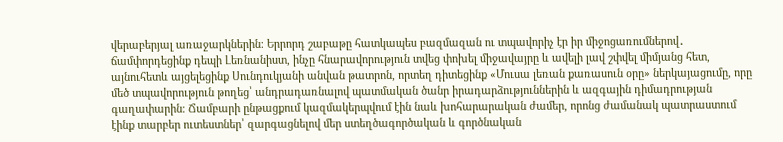վերաբերյալ առաջարկներին։ Երրորդ շաբաթը հատկապես բազմազան ու տպավորիչ էր իր միջոցառումներով․ ճամփորդեցինք դեպի Լեռնանիստ, ինչը հնարավորություն տվեց փոխել միջավայրը և ավելի լավ շփվել միմյանց հետ, այնուհետև այցելեցինք Սունդուկյանի անվան թատրոն, որտեղ դիտեցինք «Մուսա լեռան քառասուն օրը» ներկայացումը, որը մեծ տպավորություն թողեց՝ անդրադառնալով պատմական ծանր իրադարձություններին և ազգային դիմադրության գաղափարին։ Ճամբարի ընթացքում կազմակերպվում էին նաև խոհարարական ժամեր, որոնց ժամանակ պատրաստում էինք տարբեր ուտեստներ՝ զարգացնելով մեր ստեղծագործական և գործնական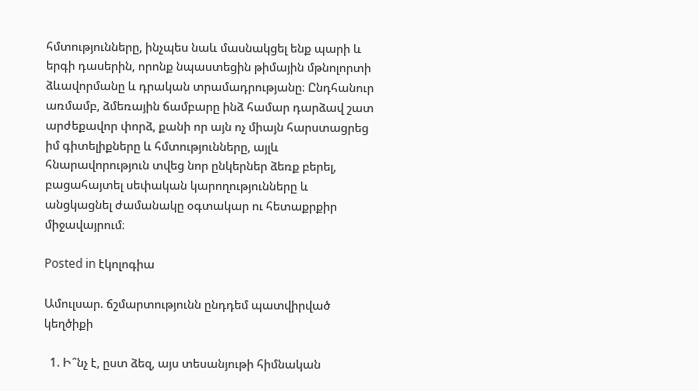հմտությունները, ինչպես նաև մասնակցել ենք պարի և երգի դասերին, որոնք նպաստեցին թիմային մթնոլորտի ձևավորմանը և դրական տրամադրությանը։ Ընդհանուր առմամբ, ձմեռային ճամբարը ինձ համար դարձավ շատ արժեքավոր փորձ, քանի որ այն ոչ միայն հարստացրեց իմ գիտելիքները և հմտությունները, այլև հնարավորություն տվեց նոր ընկերներ ձեռք բերել, բացահայտել սեփական կարողությունները և անցկացնել ժամանակը օգտակար ու հետաքրքիր միջավայրում։

Posted in էկոլոգիա

Ամուլսար. ճշմարտությունն ընդդեմ պատվիրված կեղծիքի

  1. Ի՞նչ է, ըստ ձեզ, այս տեսանյութի հիմնական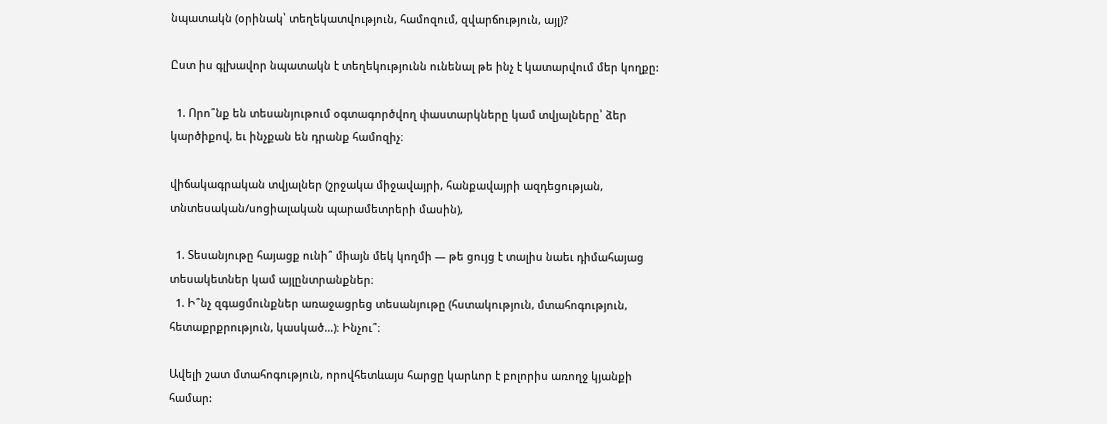նպատակն (օրինակ՝ տեղեկատվություն, համոզում, զվարճություն, այլ)?

Ըստ իս գլխավոր նպատակն է տեղեկությունն ունենալ թե ինչ է կատարվում մեր կողքը:

  1. Որո՞նք են տեսանյութում օգտագործվող փաստարկները կամ տվյալները՝ ձեր կարծիքով, եւ ինչքան են դրանք համոզիչ։

վիճակագրական տվյալներ (շրջակա միջավայրի, հանքավայրի ազդեցության, տնտեսական/սոցիալական պարամետրերի մասին),

  1. Տեսանյութը հայացք ունի՞ միայն մեկ կողմի — թե ցույց է տալիս նաեւ դիմահայաց տեսակետներ կամ այլընտրանքներ։
  1. Ի՞նչ զգացմունքներ առաջացրեց տեսանյութը (հստակություն, մտահոգություն, հետաքրքրություն, կասկած…)։ Ինչու՞։

Ավելի շատ մտահոգություն, որովհետևայս հարցը կարևոր է բոլորիս առողջ կյանքի համար: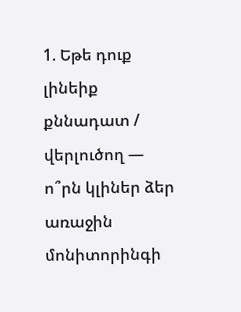1. Եթե դուք լինեիք քննադատ / վերլուծող — ո՞րն կլիներ ձեր առաջին մոնիտորինգի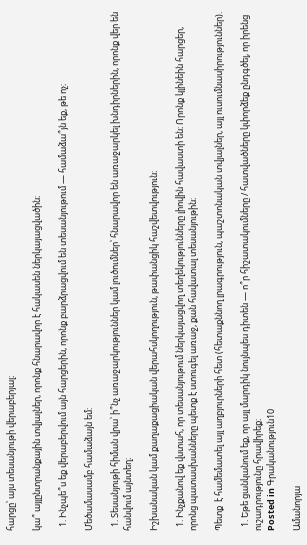հարցը՝ այս տեսանյութի վերաբերյալ։

կա՞ այլընտրանքային տվյալներ, որոնք հնարավոր է հակասեն ներկայացվածին։

  1. Ինչպե՞ս եք վերաբերվում այն հարցերին, որոնք բարձրացվում են տեսանյութում — համաձա՞յն եք, թե ոչ։

Մեծամասամբ համաձայն եմ:

  1. Տեսանյութի հիման վրա՝ ի՞նչ առաջարկություններ կամ լուծումներ՝ հնարավոր են առաջարկել խնդիրներին, որոնք վեր են հանվում այնտեղ։

Իշխանական կամ քաղաքացիական վերահսկողություն, թափանցիկ հաշվետվություն։

  1. Ինչքանով եք վստահ, որ տեսանյութում ներկայացվող տեղեկությունները լիովին հավաստի են։ Որոնք կլինեին հարցեր, որոնց պատասխանները պետք է ստուգել առաջ, քան հավատալ տեսանյութին։

Պետք  է համեմատել այլ աղբյուրների հետ (հետաքննող լրագրություն, պաշտոնական տվյալներ, այլ ուսումնասիրություններ).

  1. Եթե ցանկանում եք, որ այլ մարդիկ նույնպես դիտեն — ո՞ր հիշատակումները / հատվածները կփորձեք ընդգծել, որ իրենց ուշադրությունը հրավիրեք։
Posted in Գրականություն10

Ամանորյա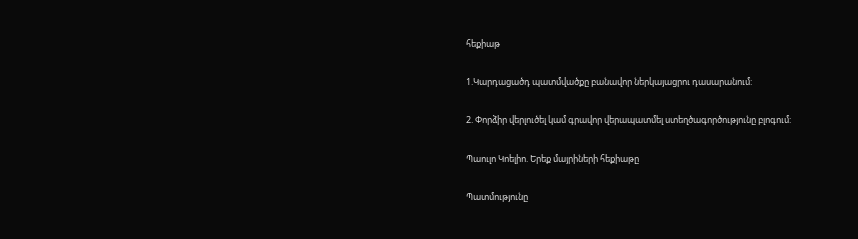հեքիաթ

1.Կարդացածդ պատմվածքը բանավոր ներկայացրու դասարանում:

2. Փորձիր վերլուծել կամ գրավոր վերապատմել ստեղծագործությունը բլոգում:

Պաուլո Կոելիո. Երեք մայրիների հեքիաթը

Պատմությունը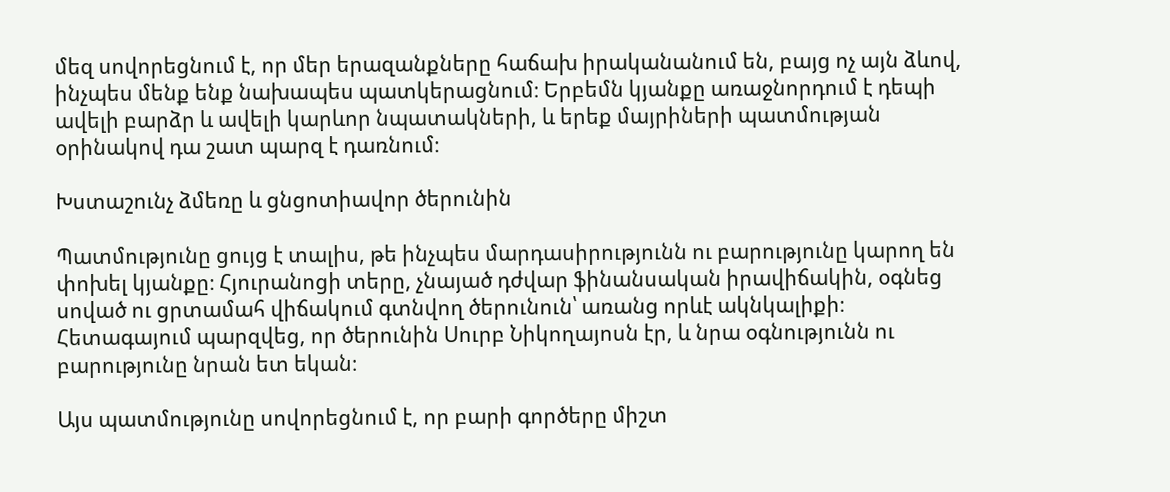մեզ սովորեցնում է, որ մեր երազանքները հաճախ իրականանում են, բայց ոչ այն ձևով, ինչպես մենք ենք նախապես պատկերացնում։ Երբեմն կյանքը առաջնորդում է դեպի ավելի բարձր և ավելի կարևոր նպատակների, և երեք մայրիների պատմության օրինակով դա շատ պարզ է դառնում։

Խստաշունչ ձմեռը և ցնցոտիավոր ծերունին

Պատմությունը ցույց է տալիս, թե ինչպես մարդասիրությունն ու բարությունը կարող են փոխել կյանքը։ Հյուրանոցի տերը, չնայած դժվար ֆինանսական իրավիճակին, օգնեց սոված ու ցրտամահ վիճակում գտնվող ծերունուն՝ առանց որևէ ակնկալիքի։ Հետագայում պարզվեց, որ ծերունին Սուրբ Նիկողայոսն էր, և նրա օգնությունն ու բարությունը նրան ետ եկան։

Այս պատմությունը սովորեցնում է, որ բարի գործերը միշտ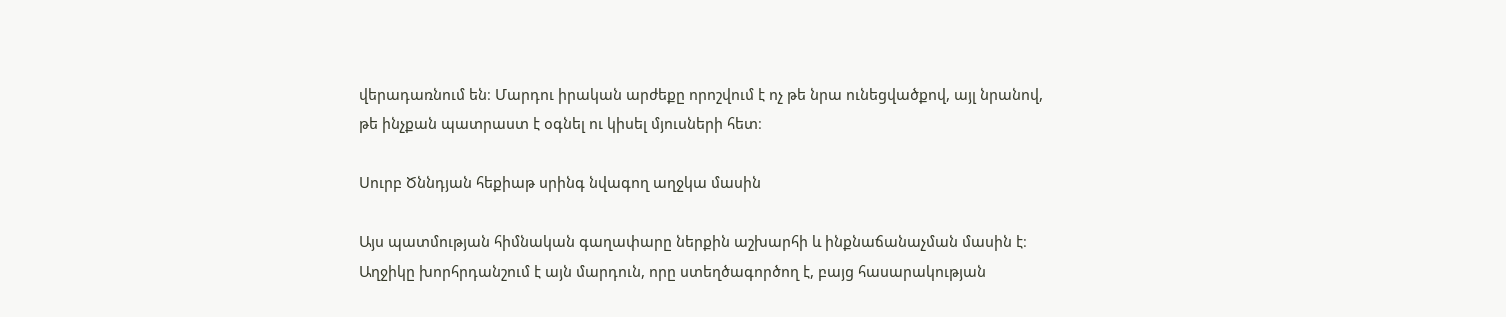վերադառնում են։ Մարդու իրական արժեքը որոշվում է ոչ թե նրա ունեցվածքով, այլ նրանով, թե ինչքան պատրաստ է օգնել ու կիսել մյուսների հետ։

Սուրբ Ծննդյան հեքիաթ սրինգ նվագող աղջկա մասին

Այս պատմության հիմնական գաղափարը ներքին աշխարհի և ինքնաճանաչման մասին է։ Աղջիկը խորհրդանշում է այն մարդուն, որը ստեղծագործող է, բայց հասարակության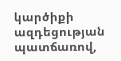կարծիքի ազդեցության պատճառով,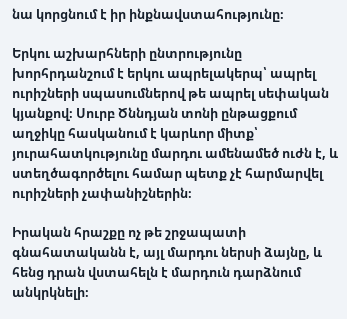նա կորցնում է իր ինքնավստահությունը։

Երկու աշխարհների ընտրությունը խորհրդանշում է երկու ապրելակերպ՝ ապրել ուրիշների սպասումներով թե ապրել սեփական կյանքով։ Սուրբ Ծննդյան տոնի ընթացքում աղջիկը հասկանում է կարևոր միտք՝ յուրահատկությունը մարդու ամենամեծ ուժն է, և ստեղծագործելու համար պետք չէ հարմարվել ուրիշների չափանիշներին։

Իրական հրաշքը ոչ թե շրջապատի գնահատականն է, այլ մարդու ներսի ձայնը, և հենց դրան վստահելն է մարդուն դարձնում անկրկնելի։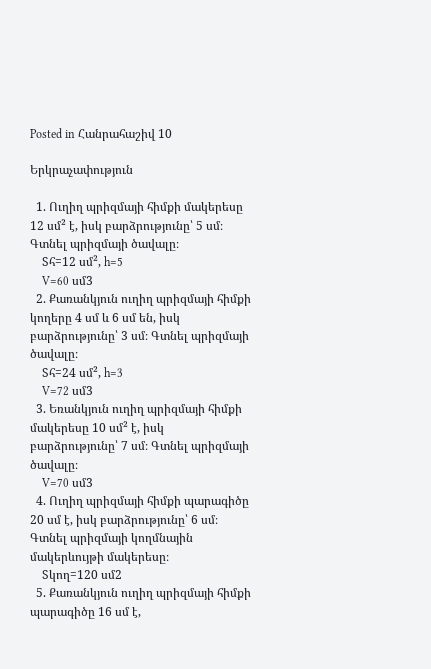Posted in Հանրահաշիվ 10

Երկրաչափություն

  1. Ուղիղ պրիզմայի հիմքի մակերեսը 12 սմ² է, իսկ բարձրությունը՝ 5 սմ։ Գտնել պրիզմայի ծավալը։
    Sհ=12 սմ², h=5
    V=60 սմ3
  2. Քառանկյուն ուղիղ պրիզմայի հիմքի կողերը 4 սմ և 6 սմ են, իսկ բարձրությունը՝ 3 սմ։ Գտնել պրիզմայի ծավալը։
    Sհ=24 սմ², h=3
    V=72 սմ3
  3. Եռանկյուն ուղիղ պրիզմայի հիմքի մակերեսը 10 սմ² է, իսկ բարձրությունը՝ 7 սմ։ Գտնել պրիզմայի ծավալը։
    V=70 սմ3
  4. Ուղիղ պրիզմայի հիմքի պարագիծը 20 սմ է, իսկ բարձրությունը՝ 6 սմ։ Գտնել պրիզմայի կողմնային մակերևույթի մակերեսը։
    Sկող=120 սմ2
  5. Քառանկյուն ուղիղ պրիզմայի հիմքի պարագիծը 16 սմ է,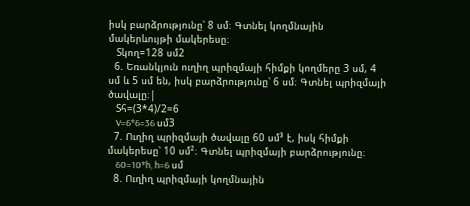իսկ բարձրությունը՝ 8 սմ։ Գտնել կողմնային մակերևույթի մակերեսը։
    Sկող=128 սմ2
  6. Եռանկյուն ուղիղ պրիզմայի հիմքի կողմերը 3 սմ, 4 սմ և 5 սմ են, իսկ բարձրությունը՝ 6 սմ։ Գտնել պրիզմայի ծավալը։|
    Sհ=(3*4)/2=6
    V=6*6=36 սմ3
  7. Ուղիղ պրիզմայի ծավալը 60 սմ³ է, իսկ հիմքի մակերեսը՝ 10 սմ²։ Գտնել պրիզմայի բարձրությունը։
    60=10*h, h=6 սմ
  8. Ուղիղ պրիզմայի կողմնային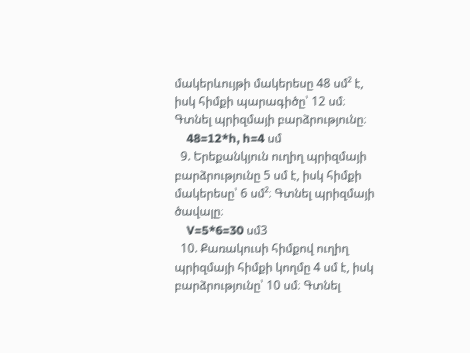մակերևույթի մակերեսը 48 սմ² է, իսկ հիմքի պարագիծը՝ 12 սմ։ Գտնել պրիզմայի բարձրությունը։
    48=12*h, h=4 սմ
  9. Երեքանկյուն ուղիղ պրիզմայի բարձրությունը 5 սմ է, իսկ հիմքի մակերեսը՝ 6 սմ²։ Գտնել պրիզմայի ծավալը։
    V=5*6=30 սմ3
  10. Քառակուսի հիմքով ուղիղ պրիզմայի հիմքի կողմը 4 սմ է, իսկ բարձրությունը՝ 10 սմ։ Գտնել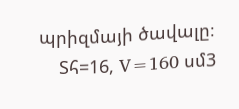պրիզմայի ծավալը։
    Sհ=16, V=160 սմ3